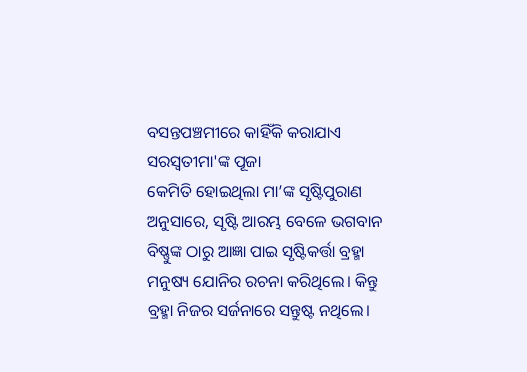ବସନ୍ତପଞ୍ଚମୀରେ କାହିଁକି କରାଯାଏ ସରସ୍ୱତୀମା'ଙ୍କ ପୂଜା
କେମିତି ହୋଇଥିଲା ମା’ଙ୍କ ସୃଷ୍ଟିପୁରାଣ ଅନୁସାରେ, ସୃଷ୍ଟି ଆରମ୍ଭ ବେଳେ ଭଗବାନ ବିଷ୍ଣୁଙ୍କ ଠାରୁ ଆଜ୍ଞା ପାଇ ସୃଷ୍ଟିକର୍ତ୍ତା ବ୍ରହ୍ମା ମନୁଷ୍ୟ ଯୋନିର ରଚନା କରିଥିଲେ। କିନ୍ତୁ ବ୍ରହ୍ମା ନିଜର ସର୍ଜନାରେ ସନ୍ତୁଷ୍ଟ ନଥିଲେ।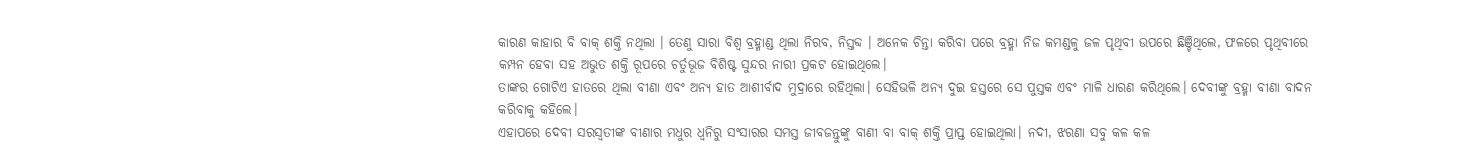କାରଣ କାହାର ବି ବାକ୍ ଶକ୍ତି ନଥିଲା । ତେଣୁ ସାରା ବିଶ୍ୱ ବ୍ରହ୍ମାଣ୍ଡ ଥିଲା ନିରବ, ନିସ୍ତବ୍ଦ । ଅନେକ ଚିନ୍ତା କରିବା ପରେ ବ୍ରହ୍ମା ନିଜ କମଣ୍ଡଳୁ ଜଳ ପୃଥିବୀ ଉପରେ ଛିଞ୍ଚିଥିଲେ, ଫଳରେ ପୃଥିବୀରେ କମ୍ପନ ହେବା ସହ ଅଭୁତ ଶକ୍ତି ରୂପରେ ଚର୍ତୁଭୂଜ ବିଶିଷ୍ଟ ସୁନ୍ଦର ନାରୀ ପ୍ରକଟ ହୋଇଥିଲେ।
ତାଙ୍କର ଗୋଟିଏ ହାତରେ ଥିଲା ବୀଣା ଏବଂ ଅନ୍ୟ ହାତ ଆଶୀର୍ବାଦ ମୁଦ୍ରାରେ ରହିଥିଲା। ସେହିଭଳି ଅନ୍ୟ ଦୁଇ ହସ୍ତରେ ସେ ପୁସ୍ତକ ଏବଂ ମାଳି ଧାରଣ କରିଥିଲେ। ଦେବୀଙ୍କୁ ବ୍ରହ୍ମା ବୀଣା ବାଦନ କରିବାକୁ କହିଲେ।
ଏହାପରେ ଦେବୀ ସରସ୍ୱତୀଙ୍କ ବୀଣାର ମଧୁର ଧ୍ୱନିରୁ ସଂସାରର ସମସ୍ତ ଜୀବଜନ୍ତୁଙ୍କୁ ବାଣୀ ବା ବାକ୍ ଶକ୍ତି ପ୍ରାପ୍ତ ହୋଇଥିଲା। ନଦୀ, ଝରଣା ସବୁ କଳ କଳ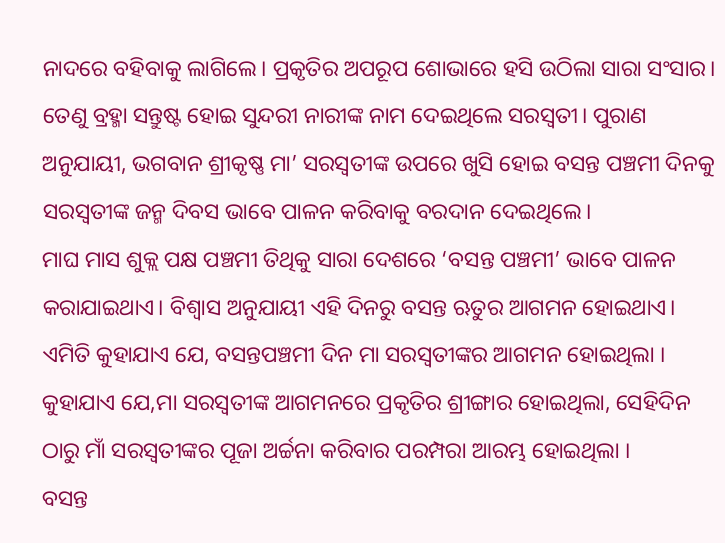ନାଦରେ ବହିବାକୁ ଲାଗିଲେ। ପ୍ରକୃତିର ଅପରୂପ ଶୋଭାରେ ହସି ଉଠିଲା ସାରା ସଂସାର। ତେଣୁ ବ୍ରହ୍ମା ସନ୍ତୁଷ୍ଟ ହୋଇ ସୁନ୍ଦରୀ ନାରୀଙ୍କ ନାମ ଦେଇଥିଲେ ସରସ୍ୱତୀ। ପୁରାଣ ଅନୁଯାୟୀ, ଭଗବାନ ଶ୍ରୀକୃଷ୍ଣ ମା’ ସରସ୍ୱତୀଙ୍କ ଉପରେ ଖୁସି ହୋଇ ବସନ୍ତ ପଞ୍ଚମୀ ଦିନକୁ ସରସ୍ୱତୀଙ୍କ ଜନ୍ମ ଦିବସ ଭାବେ ପାଳନ କରିବାକୁ ବରଦାନ ଦେଇଥିଲେ।
ମାଘ ମାସ ଶୁକ୍ଲ ପକ୍ଷ ପଞ୍ଚମୀ ତିଥିକୁ ସାରା ଦେଶରେ ‘ବସନ୍ତ ପଞ୍ଚମୀ’ ଭାବେ ପାଳନ କରାଯାଇଥାଏ। ବିଶ୍ୱାସ ଅନୁଯାୟୀ ଏହି ଦିନରୁ ବସନ୍ତ ଋତୁର ଆଗମନ ହୋଇଥାଏ। ଏମିତି କୁହାଯାଏ ଯେ, ବସନ୍ତପଞ୍ଚମୀ ଦିନ ମା ସରସ୍ୱତୀଙ୍କର ଆଗମନ ହୋଇଥିଲା । କୁହାଯାଏ ଯେ,ମା ସରସ୍ୱତୀଙ୍କ ଆଗମନରେ ପ୍ରକୃତିର ଶ୍ରୀଙ୍ଗାର ହୋଇଥିଲା, ସେହିଦିନ ଠାରୁ ମାଁ ସରସ୍ୱତୀଙ୍କର ପୂଜା ଅର୍ଚ୍ଚନା କରିବାର ପରମ୍ପରା ଆରମ୍ଭ ହୋଇଥିଲା ।
ବସନ୍ତ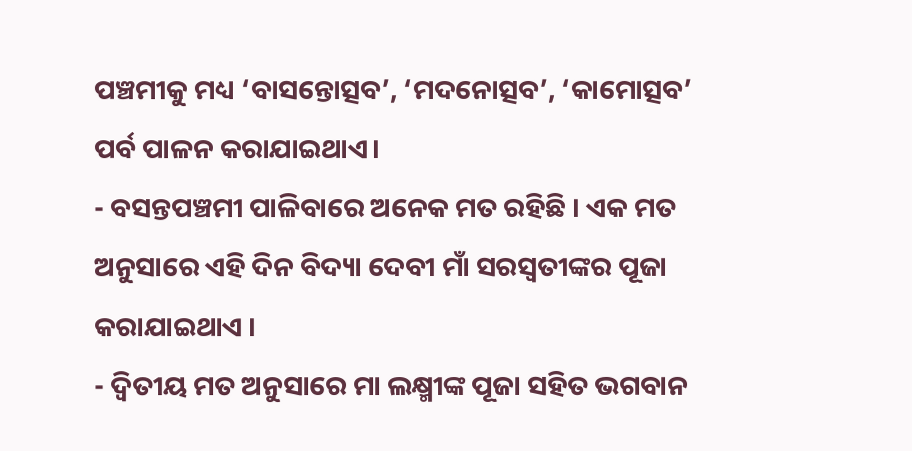ପଞ୍ଚମୀକୁ ମଧ୍ୟ ‘ବାସନ୍ତୋତ୍ସବ’, ‘ମଦନୋତ୍ସବ’, ‘କାମୋତ୍ସବ’ ପର୍ବ ପାଳନ କରାଯାଇଥାଏ।
- ବସନ୍ତପଞ୍ଚମୀ ପାଳିବାରେ ଅନେକ ମତ ରହିଛି । ଏକ ମତ ଅନୁସାରେ ଏହି ଦିନ ବିଦ୍ୟା ଦେବୀ ମାଁ ସରସ୍ୱତୀଙ୍କର ପୂଜା କରାଯାଇଥାଏ ।
- ଦ୍ଵିତୀୟ ମତ ଅନୁସାରେ ମା ଲକ୍ଷ୍ମୀଙ୍କ ପୂଜା ସହିତ ଭଗବାନ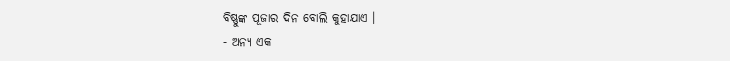ବିଷ୍ଣୁଙ୍କ ପୂଜାର ଦିନ ବୋଲି କୁହାଯାଏ ।
- ଅନ୍ୟ ଏକ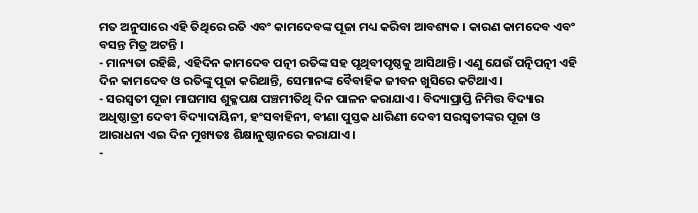ମତ ଅନୁସାରେ ଏହି ତିଥିରେ ରତି ଏବଂ କାମଦେବଙ୍କ ପୂଜା ମଧ୍ୟ କରିବା ଆବଶ୍ୟକ । କାରଣ କାମଦେବ ଏବଂ ବସନ୍ତ ମିତ୍ର ଅଟନ୍ତି ।
- ମାନ୍ୟତା ରହିଛି, ଏହିଦିନ କାମଦେବ ପତ୍ନୀ ରତିଙ୍କ ସହ ପୃଥିବୀପୃଷ୍ଠକୁ ଆସିଥାନ୍ତି। ଏଣୁ ଯେଉଁ ପତ୍ନିପତ୍ନୀ ଏହି ଦିନ କାମଦେବ ଓ ରତିଙ୍କୁ ପୂଜା କରିଥାନ୍ତି, ସେମାନଙ୍କ ବୈବାହିକ ଜୀବନ ଖୁସିରେ କଟିଥାଏ।
- ସରସ୍ୱତୀ ପୂଜା ମାଘମାସ ଶୁକ୍ଳପକ୍ଷ ପଞ୍ଚମୀତିଥି ଦିନ ପାଳନ କରାଯାଏ । ବିଦ୍ୟାପ୍ରାପ୍ତି ନିମିତ୍ତ ବିଦ୍ୟାର ଅଧିଷ୍ଠାତ୍ରୀ ଦେବୀ ବିଦ୍ୟାଦାୟିନୀ, ହଂସବାହିନୀ, ବୀଣା ପୁସ୍ତକ ଧାରିଣୀ ଦେବୀ ସରସ୍ୱତୀଙ୍କର ପୂଜା ଓ ଆରାଧନା ଏଇ ଦିନ ମୁଖ୍ୟତଃ ଶିକ୍ଷାନୁଷ୍ଠାନରେ କରାଯାଏ ।
-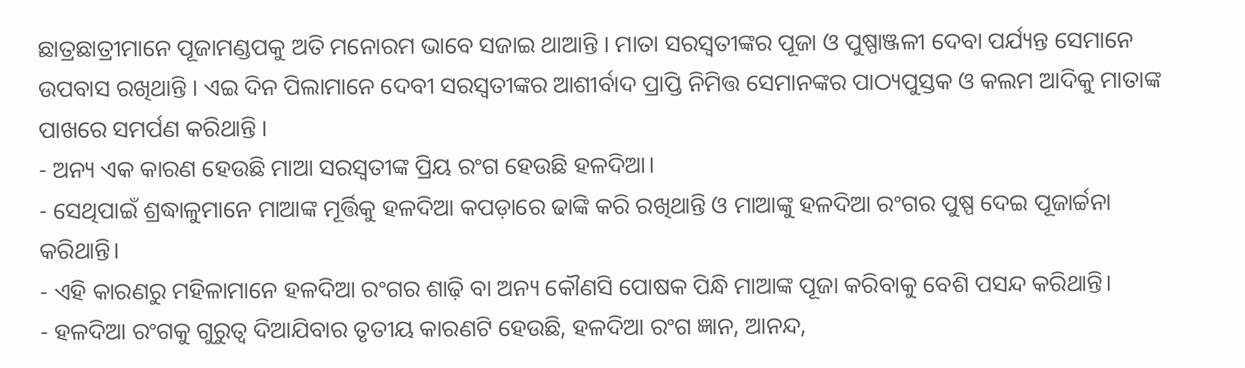ଛାତ୍ରଛାତ୍ରୀମାନେ ପୂଜାମଣ୍ଡପକୁ ଅତି ମନୋରମ ଭାବେ ସଜାଇ ଥାଆନ୍ତି । ମାତା ସରସ୍ୱତୀଙ୍କର ପୂଜା ଓ ପୁଷ୍ପାଞ୍ଜଳୀ ଦେବା ପର୍ଯ୍ୟନ୍ତ ସେମାନେ ଉପବାସ ରଖିଥାନ୍ତି । ଏଇ ଦିନ ପିଲାମାନେ ଦେବୀ ସରସ୍ୱତୀଙ୍କର ଆଶୀର୍ବାଦ ପ୍ରାପ୍ତି ନିମିତ୍ତ ସେମାନଙ୍କର ପାଠ୍ୟପୁସ୍ତକ ଓ କଲମ ଆଦିକୁ ମାତାଙ୍କ ପାଖରେ ସମର୍ପଣ କରିଥାନ୍ତି ।
- ଅନ୍ୟ ଏକ କାରଣ ହେଉଛି ମାଆ ସରସ୍ବତୀଙ୍କ ପ୍ରିୟ ରଂଗ ହେଉଛି ହଳଦିଆ।
- ସେଥିପାଇଁ ଶ୍ରଦ୍ଧାଳୁମାନେ ମାଆଙ୍କ ମୂର୍ତ୍ତିକୁ ହଳଦିଆ କପଡ଼ାରେ ଢାଙ୍କି କରି ରଖିଥାନ୍ତି ଓ ମାଆଙ୍କୁ ହଳଦିଆ ରଂଗର ପୁଷ୍ପ ଦେଇ ପୂଜାର୍ଚ୍ଚନା କରିଥାନ୍ତି।
- ଏହି କାରଣରୁ ମହିଳାମାନେ ହଳଦିଆ ରଂଗର ଶାଢ଼ି ବା ଅନ୍ୟ କୌଣସି ପୋଷକ ପିନ୍ଧି ମାଆଙ୍କ ପୂଜା କରିବାକୁ ବେଶି ପସନ୍ଦ କରିଥାନ୍ତି।
- ହଳଦିଆ ରଂଗକୁ ଗୁରୁତ୍ବ ଦିଆଯିବାର ତୃତୀୟ କାରଣଟି ହେଉଛି, ହଳଦିଆ ରଂଗ ଜ୍ଞାନ, ଆନନ୍ଦ,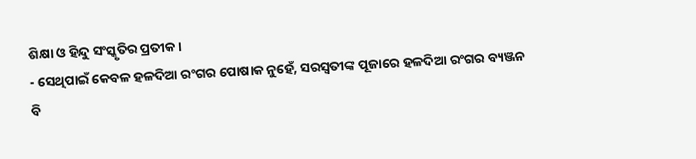ଶିକ୍ଷା ଓ ହିନ୍ଦୁ ସଂସ୍କୃତିର ପ୍ରତୀକ।
- ସେଥିପାଇଁ କେବଳ ହଳଦିଆ ରଂଗର ପୋଷାକ ନୁହେଁ, ସରସ୍ବତୀଙ୍କ ପୂଜାରେ ହଳଦିଆ ରଂଗର ବ୍ୟଞ୍ଜନ ବି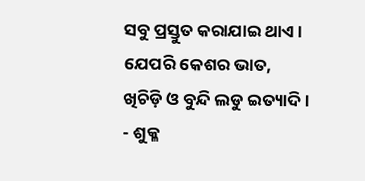ସବୁ ପ୍ରସ୍ତୁତ କରାଯାଇ ଥାଏ। ଯେପରି କେଶର ଭାତ, ଖିଚିଡ଼ି ଓ ବୁନ୍ଦି ଲଡୁ ଇତ୍ୟାଦି।
- ଶୁକ୍ଳ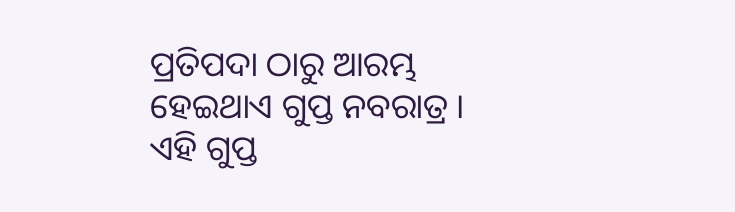ପ୍ରତିପଦା ଠାରୁ ଆରମ୍ଭ ହେଇଥାଏ ଗୁପ୍ତ ନବରାତ୍ର । ଏହି ଗୁପ୍ତ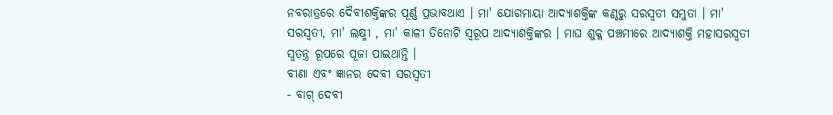ନବରାତ୍ରରେ ଦୈବୀଶକ୍ତିଙ୍କର ପୂର୍ଣ୍ଣ ପ୍ରଭାବଥାଏ । ମା' ଯୋଗମାୟା ଆଦ୍ୟାଶକ୍ତିଙ୍କ କଣ୍ଠରୁ ସରସ୍ୱତୀ ସମ୍ଭୁତା । ମା' ସରସ୍ୱତୀ, ମା' ଲକ୍ଷ୍ମୀ , ମା' କାଳୀ ତିନୋଟି ସ୍ୱରୂପ ଆଦ୍ୟାଶକ୍ତିଙ୍କର । ମାଘ ଶୁକ୍ଳ ପଞ୍ଚମୀରେ ଆଦ୍ୟାଶକ୍ତି ମହାସରସ୍ୱତୀ ସ୍ୱତନ୍ତ୍ର ରୂପରେ ପୂଜା ପାଇଥାନ୍ତି ।
ବୀଣା ଏବଂ ଜ୍ଞାନର ଦେବୀ ସରସ୍ୱତୀ
- ବାଗ୍ ଦେବୀ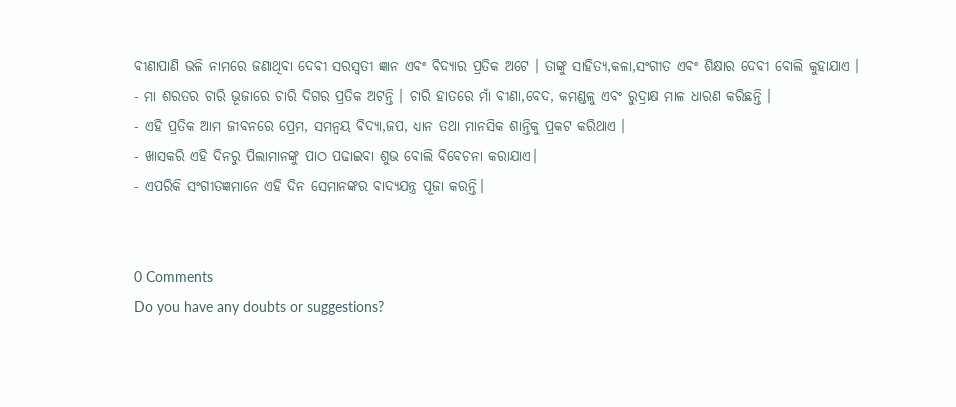ବୀଣାପାଣି ଭଳି ନାମରେ ଜଣାଥିବା ଦେବୀ ସରସ୍ୱତୀ ଜ୍ଞାନ ଏବଂ ବିଦ୍ୟାର ପ୍ରତିକ ଅଟେ । ତାଙ୍କୁ ସାହିତ୍ୟ,କଳା,ସଂଗୀତ ଏବଂ ଶିକ୍ଷାର ଦେବୀ ବୋଲି କୁହାଯାଏ ।
- ମା ଶରତର ଚାରି ଭୂଜାରେ ଚାରି ଦିଗର ପ୍ରତିକ ଅଟନ୍ତି । ଚାରି ହାତରେ ମାଁ ବୀଣା,ବେଦ, କମଣ୍ଡଳୁ ଏବଂ ରୁଦ୍ରାକ୍ଷ ମାଳ ଧାରଣ କରିଛନ୍ତି ।
- ଏହି ପ୍ରତିକ ଆମ ଜୀବନରେ ପ୍ରେମ, ସମନ୍ଵୟ ବିଦ୍ୟା,ଜପ, ଧ୍ୟାନ ତଥା ମାନସିକ ଶାନ୍ତିକୁ ପ୍ରକଟ କରିଥାଏ ।
- ଖାସକରି ଏହି ଦିନରୁ ପିଲାମାନଙ୍କୁ ପାଠ ପଢାଇବା ଶୁଭ ବୋଲି ବିବେଚନା କରାଯାଏ।
- ଏପରିକି ସଂଗୀତଜ୍ଞମାନେ ଏହି ଦିନ ସେମାନଙ୍କର ବାଦ୍ୟଯନ୍ତ୍ର ପୂଜା କରନ୍ତି।


0 Comments
Do you have any doubts or suggestions?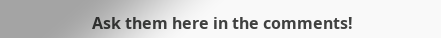Ask them here in the comments!